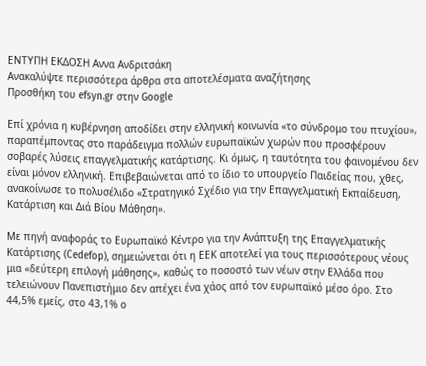ΕΝΤΥΠΗ ΕΚΔΟΣΗ Αννα Ανδριτσάκη
Ανακαλύψτε περισσότερα άρθρα στα αποτελέσματα αναζήτησης
Προσθήκη του efsyn.gr στην Google

Επί χρόνια η κυβέρνηση αποδίδει στην ελληνική κοινωνία «το σύνδρομο του πτυχίου», παραπέμποντας στο παράδειγμα πολλών ευρωπαϊκών χωρών που προσφέρουν σοβαρές λύσεις επαγγελματικής κατάρτισης. Κι όμως, η ταυτότητα του φαινομένου δεν είναι μόνον ελληνική. Επιβεβαιώνεται από το ίδιο το υπουργείο Παιδείας που, χθες, ανακοίνωσε το πολυσέλιδο «Στρατηγικό Σχέδιο για την Επαγγελματική Εκπαίδευση, Κατάρτιση και Διά Βίου Μάθηση».

Με πηγή αναφοράς το Ευρωπαϊκό Κέντρο για την Ανάπτυξη της Επαγγελματικής Κατάρτισης (Cedefop), σημειώνεται ότι η ΕΕΚ αποτελεί για τους περισσότερους νέους μια «δεύτερη επιλογή μάθησης», καθώς το ποσοστό των νέων στην Ελλάδα που τελειώνουν Πανεπιστήμιο δεν απέχει ένα χάος από τον ευρωπαϊκό μέσο όρο. Στο 44,5% εμείς, στο 43,1% ο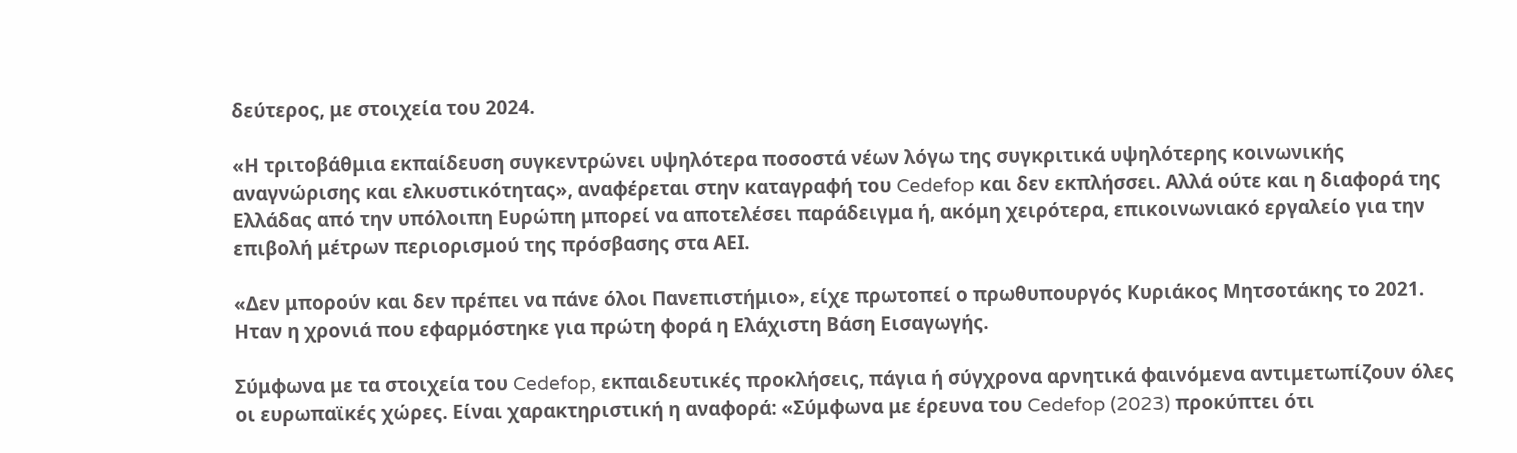δεύτερος, με στοιχεία του 2024.

«Η τριτοβάθμια εκπαίδευση συγκεντρώνει υψηλότερα ποσοστά νέων λόγω της συγκριτικά υψηλότερης κοινωνικής αναγνώρισης και ελκυστικότητας», αναφέρεται στην καταγραφή του Cedefop και δεν εκπλήσσει. Αλλά ούτε και η διαφορά της Ελλάδας από την υπόλοιπη Ευρώπη μπορεί να αποτελέσει παράδειγμα ή, ακόμη χειρότερα, επικοινωνιακό εργαλείο για την επιβολή μέτρων περιορισμού της πρόσβασης στα ΑΕΙ.

«Δεν μπορούν και δεν πρέπει να πάνε όλοι Πανεπιστήμιο», είχε πρωτοπεί ο πρωθυπουργός Κυριάκος Μητσοτάκης το 2021. Ηταν η χρονιά που εφαρμόστηκε για πρώτη φορά η Ελάχιστη Βάση Εισαγωγής.

Σύμφωνα με τα στοιχεία του Cedefop, εκπαιδευτικές προκλήσεις, πάγια ή σύγχρονα αρνητικά φαινόμενα αντιμετωπίζουν όλες οι ευρωπαϊκές χώρες. Είναι χαρακτηριστική η αναφορά: «Σύμφωνα με έρευνα του Cedefop (2023) προκύπτει ότι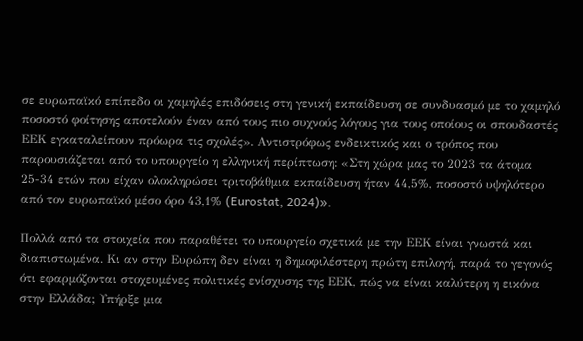σε ευρωπαϊκό επίπεδο οι χαμηλές επιδόσεις στη γενική εκπαίδευση σε συνδυασμό με το χαμηλό ποσοστό φοίτησης αποτελούν έναν από τους πιο συχνούς λόγους για τους οποίους οι σπουδαστές ΕΕΚ εγκαταλείπουν πρόωρα τις σχολές». Αντιστρόφως ενδεικτικός και ο τρόπος που παρουσιάζεται από το υπουργείο η ελληνική περίπτωση: «Στη χώρα μας το 2023 τα άτομα 25-34 ετών που είχαν ολοκληρώσει τριτοβάθμια εκπαίδευση ήταν 44,5%, ποσοστό υψηλότερο από τον ευρωπαϊκό μέσο όρο 43,1% (Eurostat, 2024)».

Πολλά από τα στοιχεία που παραθέτει το υπουργείο σχετικά με την ΕΕΚ είναι γνωστά και διαπιστωμένα. Κι αν στην Ευρώπη δεν είναι η δημοφιλέστερη πρώτη επιλογή, παρά το γεγονός ότι εφαρμόζονται στοχευμένες πολιτικές ενίσχυσης της ΕΕΚ, πώς να είναι καλύτερη η εικόνα στην Ελλάδα; Υπήρξε μια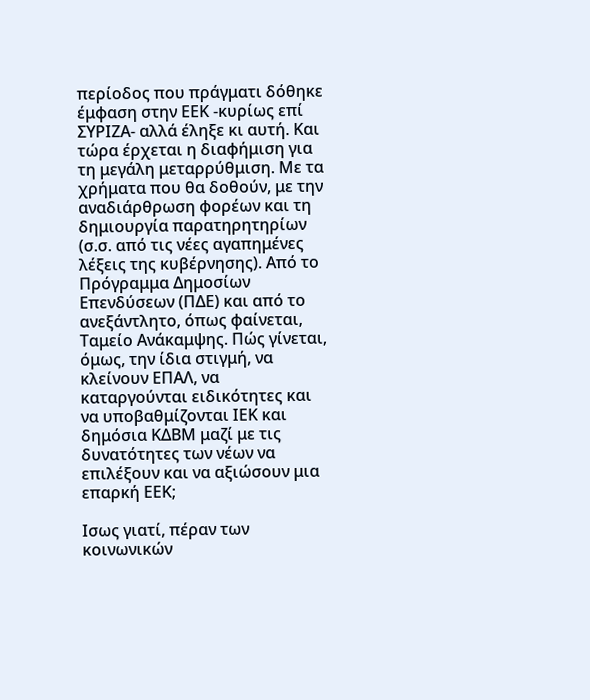περίοδος που πράγματι δόθηκε έμφαση στην ΕΕΚ -κυρίως επί ΣΥΡΙΖΑ- αλλά έληξε κι αυτή. Και τώρα έρχεται η διαφήμιση για τη μεγάλη μεταρρύθμιση. Με τα χρήματα που θα δοθούν, με την αναδιάρθρωση φορέων και τη δημιουργία παρατηρητηρίων (σ.σ. από τις νέες αγαπημένες λέξεις της κυβέρνησης). Από το Πρόγραμμα Δημοσίων Επενδύσεων (ΠΔΕ) και από το ανεξάντλητο, όπως φαίνεται, Ταμείο Ανάκαμψης. Πώς γίνεται, όμως, την ίδια στιγμή, να κλείνουν ΕΠΑΛ, να καταργούνται ειδικότητες και να υποβαθμίζονται ΙΕΚ και δημόσια ΚΔΒΜ μαζί με τις δυνατότητες των νέων να επιλέξουν και να αξιώσουν μια επαρκή ΕΕΚ;

Ισως γιατί, πέραν των κοινωνικών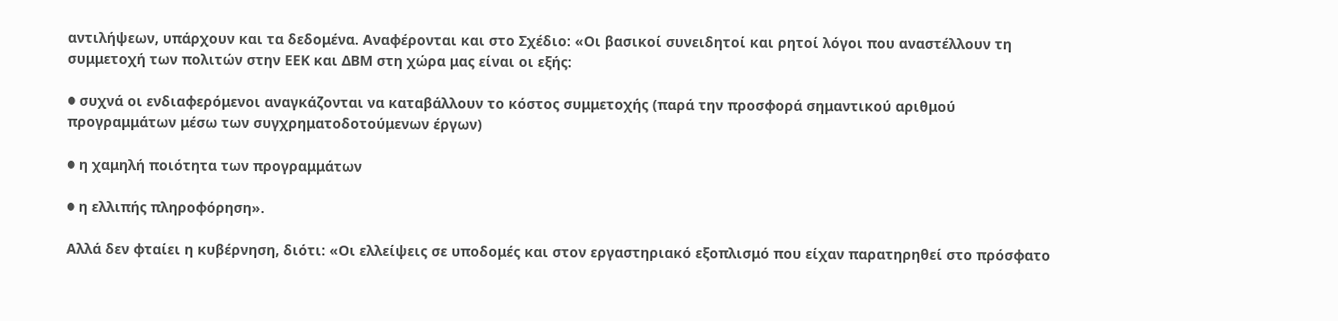αντιλήψεων, υπάρχουν και τα δεδομένα. Αναφέρονται και στο Σχέδιο: «Οι βασικοί συνειδητοί και ρητοί λόγοι που αναστέλλουν τη συμμετοχή των πολιτών στην ΕΕΚ και ΔΒΜ στη χώρα μας είναι οι εξής:

● συχνά οι ενδιαφερόμενοι αναγκάζονται να καταβάλλουν το κόστος συμμετοχής (παρά την προσφορά σημαντικού αριθμού προγραμμάτων μέσω των συγχρηματοδοτούμενων έργων)

● η χαμηλή ποιότητα των προγραμμάτων

● η ελλιπής πληροφόρηση».

Αλλά δεν φταίει η κυβέρνηση, διότι: «Οι ελλείψεις σε υποδομές και στον εργαστηριακό εξοπλισμό που είχαν παρατηρηθεί στο πρόσφατο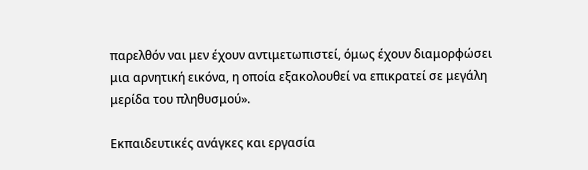παρελθόν ναι μεν έχουν αντιμετωπιστεί, όμως έχουν διαμορφώσει μια αρνητική εικόνα, η οποία εξακολουθεί να επικρατεί σε μεγάλη μερίδα του πληθυσμού».

Εκπαιδευτικές ανάγκες και εργασία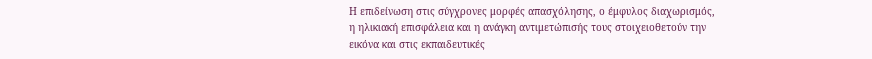Η επιδείνωση στις σύγχρονες μορφές απασχόλησης, ο έμφυλος διαχωρισμός, η ηλικιακή επισφάλεια και η ανάγκη αντιμετώπισής τους στοιχειοθετούν την εικόνα και στις εκπαιδευτικές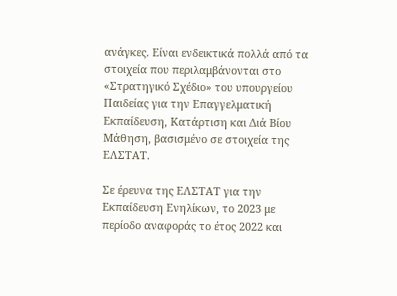ανάγκες. Είναι ενδεικτικά πολλά από τα στοιχεία που περιλαμβάνονται στο «Στρατηγικό Σχέδιο» του υπουργείου Παιδείας για την Επαγγελματική Εκπαίδευση, Κατάρτιση και Διά Βίου Μάθηση, βασισμένο σε στοιχεία της ΕΛΣΤΑΤ.

Σε έρευνα της ΕΛΣΤΑΤ για την Εκπαίδευση Ενηλίκων, το 2023 με περίοδο αναφοράς το έτος 2022 και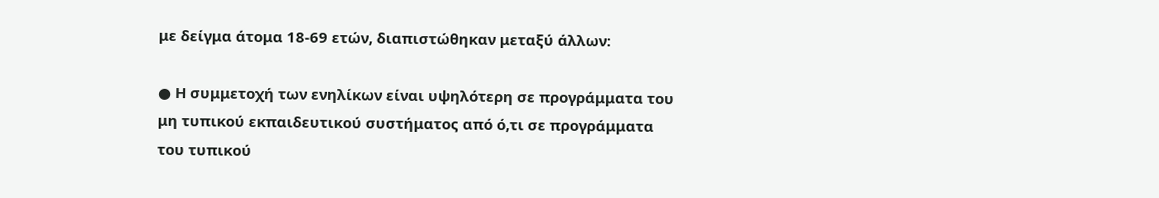με δείγμα άτομα 18-69 ετών, διαπιστώθηκαν μεταξύ άλλων:

● Η συμμετοχή των ενηλίκων είναι υψηλότερη σε προγράμματα του μη τυπικού εκπαιδευτικού συστήματος από ό,τι σε προγράμματα του τυπικού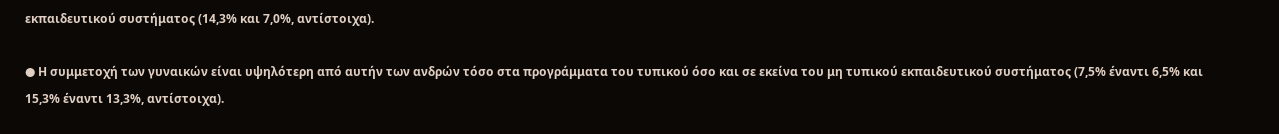εκπαιδευτικού συστήματος (14,3% και 7,0%, αντίστοιχα).

● Η συμμετοχή των γυναικών είναι υψηλότερη από αυτήν των ανδρών τόσο στα προγράμματα του τυπικού όσο και σε εκείνα του μη τυπικού εκπαιδευτικού συστήματος (7,5% έναντι 6,5% και 15,3% έναντι 13,3%, αντίστοιχα).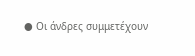● Οι άνδρες συμμετέχουν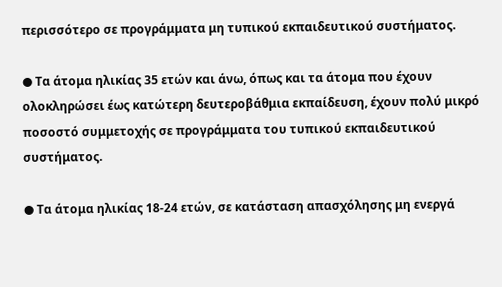περισσότερο σε προγράμματα μη τυπικού εκπαιδευτικού συστήματος.

● Τα άτομα ηλικίας 35 ετών και άνω, όπως και τα άτομα που έχουν ολοκληρώσει έως κατώτερη δευτεροβάθμια εκπαίδευση, έχουν πολύ μικρό ποσοστό συμμετοχής σε προγράμματα του τυπικού εκπαιδευτικού συστήματος.

● Τα άτομα ηλικίας 18-24 ετών, σε κατάσταση απασχόλησης μη ενεργά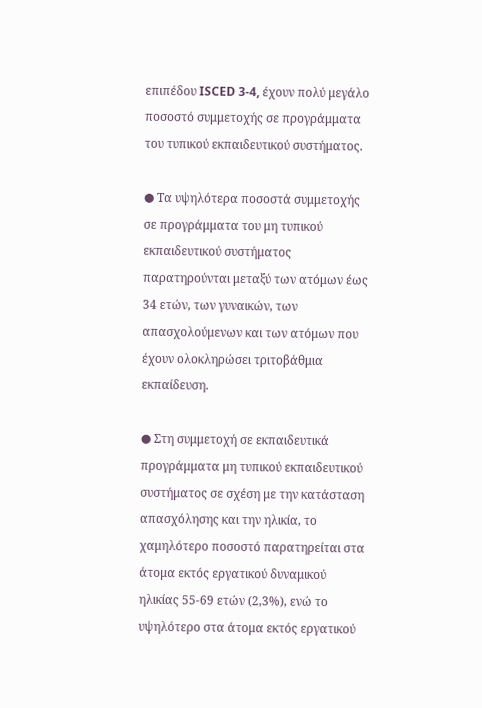επιπέδου ISCED 3-4, έχουν πολύ μεγάλο ποσοστό συμμετοχής σε προγράμματα του τυπικού εκπαιδευτικού συστήματος.

● Τα υψηλότερα ποσοστά συμμετοχής σε προγράμματα του μη τυπικού εκπαιδευτικού συστήματος παρατηρούνται μεταξύ των ατόμων έως 34 ετών, των γυναικών, των απασχολούμενων και των ατόμων που έχουν ολοκληρώσει τριτοβάθμια εκπαίδευση.

● Στη συμμετοχή σε εκπαιδευτικά προγράμματα μη τυπικού εκπαιδευτικού συστήματος σε σχέση με την κατάσταση απασχόλησης και την ηλικία, το χαμηλότερο ποσοστό παρατηρείται στα άτομα εκτός εργατικού δυναμικού ηλικίας 55-69 ετών (2,3%), ενώ το υψηλότερο στα άτομα εκτός εργατικού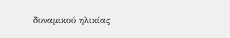δυναμικού ηλικίας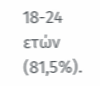18-24 ετών (81,5%).